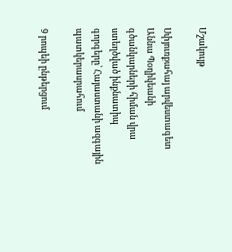Մշակույթ

Սփյուռքահայ արվեստագետ Աննա Պօղիկեանի գծանկարների հիման վրա ստեղծված ինքնատիպ գորգերը՝ Հայաստանի ազգային պատկերասրահում

9 րոպեի ընթերցում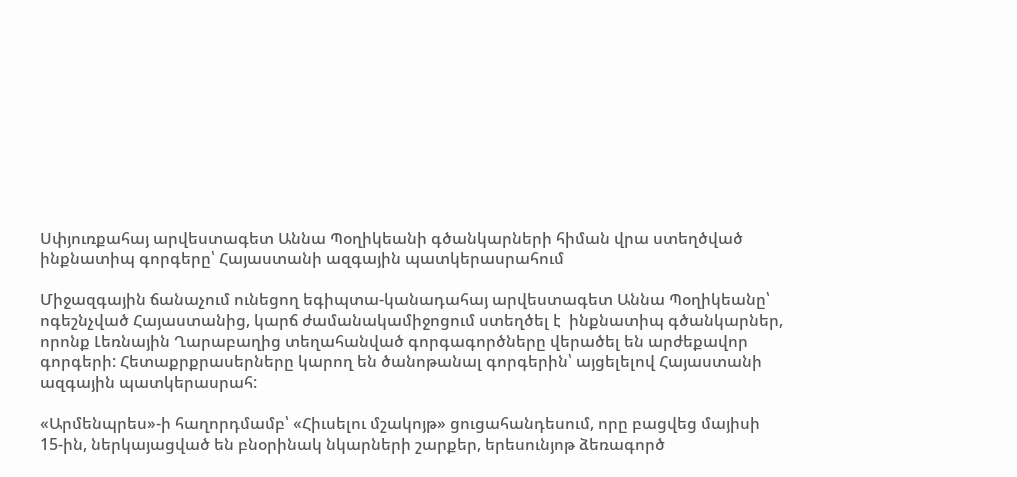Սփյուռքահայ արվեստագետ Աննա Պօղիկեանի գծանկարների հիման վրա ստեղծված ինքնատիպ գորգերը՝ Հայաստանի ազգային պատկերասրահում

Միջազգային ճանաչում ունեցող եգիպտա-կանադահայ արվեստագետ Աննա Պօղիկեանը՝ ոգեշնչված Հայաստանից, կարճ ժամանակամիջոցում ստեղծել է  ինքնատիպ գծանկարներ, որոնք Լեռնային Ղարաբաղից տեղահանված գորգագործները վերածել են արժեքավոր գորգերի: Հետաքրքրասերները կարող են ծանոթանալ գորգերին՝ այցելելով Հայաստանի ազգային պատկերասրահ:

«Արմենպրես»-ի հաղորդմամբ՝ «Հիւսելու մշակոյթ» ցուցահանդեսում, որը բացվեց մայիսի 15-ին, ներկայացված են բնօրինակ նկարների շարքեր, երեսունյոթ ձեռագործ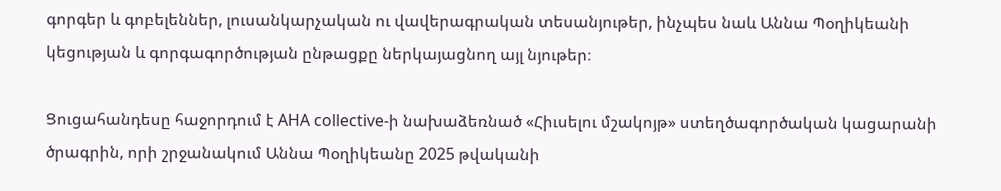գորգեր և գոբելեններ, լուսանկարչական ու վավերագրական տեսանյութեր, ինչպես նաև Աննա Պօղիկեանի կեցության և գորգագործության ընթացքը ներկայացնող այլ նյութեր։

Ցուցահանդեսը հաջորդում է AHA collective-ի նախաձեռնած «Հիւսելու մշակոյթ» ստեղծագործական կացարանի ծրագրին, որի շրջանակում Աննա Պօղիկեանը 2025 թվականի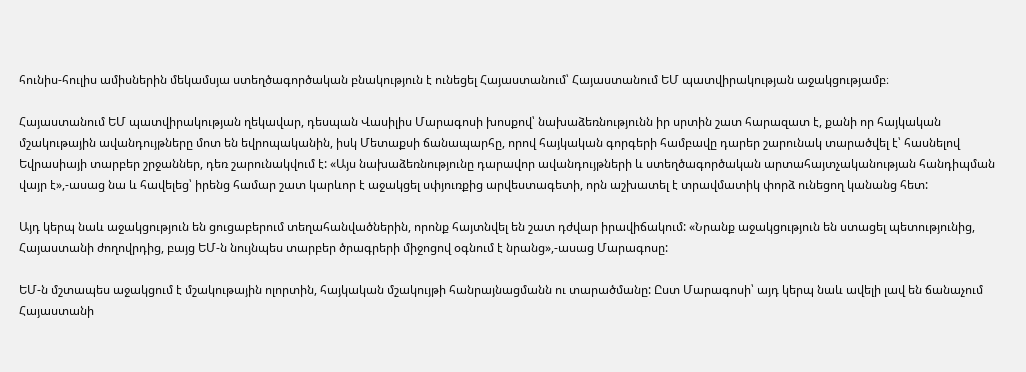հունիս-հուլիս ամիսներին մեկամսյա ստեղծագործական բնակություն է ունեցել Հայաստանում՝ Հայաստանում ԵՄ պատվիրակության աջակցությամբ։

Հայաստանում ԵՄ պատվիրակության ղեկավար, դեսպան Վասիլիս Մարագոսի խոսքով՝ նախաձեռնությունն իր սրտին շատ հարազատ է, քանի որ հայկական մշակութային ավանդույթները մոտ են եվրոպականին, իսկ Մետաքսի ճանապարհը, որով հայկական գորգերի համբավը դարեր շարունակ տարածվել է՝ հասնելով Եվրասիայի տարբեր շրջաններ, դեռ շարունակվում է: «Այս նախաձեռնությունը դարավոր ավանդույթների և ստեղծագործական արտահայտչականության հանդիպման վայր է»,-ասաց նա և հավելեց՝ իրենց համար շատ կարևոր է աջակցել սփյուռքից արվեստագետի, որն աշխատել է տրավմատիկ փորձ ունեցող կանանց հետ:

Այդ կերպ նաև աջակցություն են ցուցաբերում տեղահանվածներին, որոնք հայտնվել են շատ դժվար իրավիճակում: «Նրանք աջակցություն են ստացել պետությունից, Հայաստանի ժողովրդից, բայց ԵՄ-ն նույնպես տարբեր ծրագրերի միջոցով օգնում է նրանց»,-ասաց Մարագոսը:

ԵՄ-ն մշտապես աջակցում է մշակութային ոլորտին, հայկական մշակույթի հանրայնացմանն ու տարածմանը: Ըստ Մարագոսի՝ այդ կերպ նաև ավելի լավ են ճանաչում Հայաստանի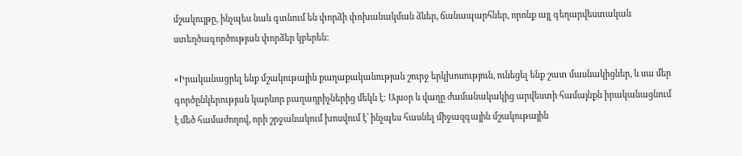մշակույթը, ինչպես նաև գտնում են փորձի փոխանակման ձևեր, ճանապարհներ, որոնք այլ գեղարվեստական ստեղծագործության փորձեր կբերեն:

«Իրականացրել ենք մշակութային քաղաքականության շուրջ երկխոսություն, ունեցել ենք շատ մասնակիցներ, և սա մեր  գործընկերության կարևոր բաղադրիչներից մեկն է: Այսօր և վաղը ժամանակակից արվեստի համայնքն իրականացնում է մեծ համաժողով, որի շրջանակում խոսվում է՝ ինչպես հասնել միջազգային մշակութային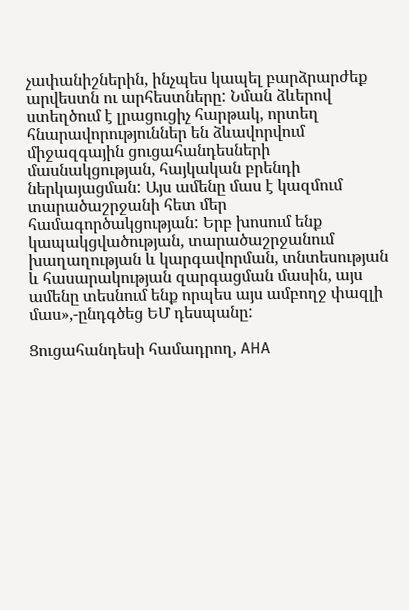չափանիշներին, ինչպես կապել բարձրարժեք արվեստն ու արհեստները: Նման ձևերով ստեղծում է լրացուցիչ հարթակ, որտեղ հնարավորություններ են ձևավորվում միջազգային ցուցահանդեսների մասնակցության, հայկական բրենդի ներկայացման: Այս ամենը մաս է կազմում տարածաշրջանի հետ մեր համագործակցության: Երբ խոսում ենք կապակցվածության, տարածաշրջանում խաղաղության և կարգավորման, տնտեսության և հասարակության զարգացման մասին, այս ամենը տեսնում ենք որպես այս ամբողջ փազլի մաս»,-ընդգծեց ԵՄ դեսպանը:

Ցուցահանդեսի համադրող, AHA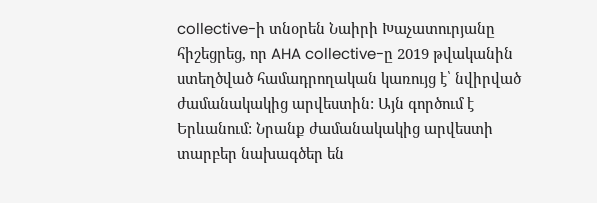collective-ի տնօրեն Նաիրի Խաչատուրյանը հիշեցրեց, որ AHA collective-ը 2019 թվականին ստեղծված համադրողական կառույց է՝ նվիրված ժամանակակից արվեստին: Այն գործում է Երևանում: Նրանք ժամանակակից արվեստի տարբեր նախագծեր են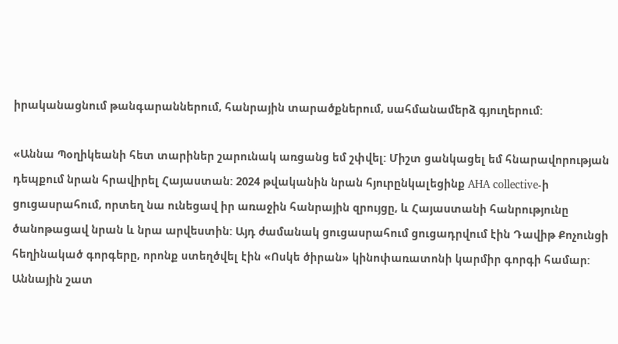իրականացնում թանգարաններում, հանրային տարածքներում, սահմանամերձ գյուղերում:

«Աննա Պօղիկեանի հետ տարիներ շարունակ առցանց եմ շփվել: Միշտ ցանկացել եմ հնարավորության դեպքում նրան հրավիրել Հայաստան: 2024 թվականին նրան հյուրընկալեցինք AHA collective-ի ցուցասրահում, որտեղ նա ունեցավ իր առաջին հանրային զրույցը, և Հայաստանի հանրությունը ծանոթացավ նրան և նրա արվեստին: Այդ ժամանակ ցուցասրահում ցուցադրվում էին Դավիթ Քոչունցի հեղինակած գորգերը, որոնք ստեղծվել էին «Ոսկե ծիրան» կինոփառատոնի կարմիր գորգի համար: Աննային շատ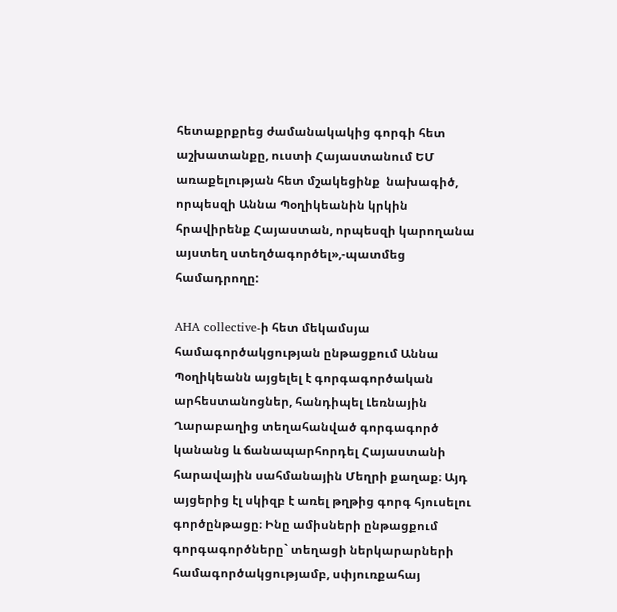հետաքրքրեց ժամանակակից գորգի հետ աշխատանքը, ուստի Հայաստանում ԵՄ առաքելության հետ մշակեցինք  նախագիծ, որպեսզի Աննա Պօղիկեանին կրկին հրավիրենք Հայաստան, որպեսզի կարողանա այստեղ ստեղծագործել»,-պատմեց համադրողը:

AHA collective-ի հետ մեկամսյա համագործակցության ընթացքում Աննա Պօղիկեանն այցելել է գորգագործական արհեստանոցներ, հանդիպել Լեռնային Ղարաբաղից տեղահանված գորգագործ կանանց և ճանապարհորդել Հայաստանի հարավային սահմանային Մեղրի քաղաք։ Այդ այցերից էլ սկիզբ է առել թղթից գորգ հյուսելու գործընթացը։ Ինը ամիսների ընթացքում գորգագործները` տեղացի ներկարարների համագործակցությամբ, սփյուռքահայ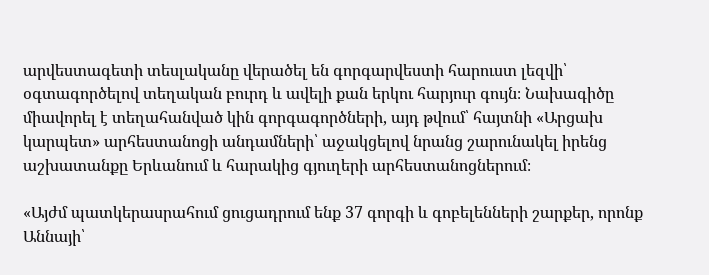արվեստագետի տեսլականը վերածել են գորգարվեստի հարուստ լեզվի՝ օգտագործելով տեղական բուրդ և ավելի քան երկու հարյուր գույն։ Նախագիծը միավորել է տեղահանված կին գորգագործների, այդ թվում՝ հայտնի «Արցախ կարպետ» արհեստանոցի անդամների՝ աջակցելով նրանց շարունակել իրենց աշխատանքը Երևանում և հարակից գյուղերի արհեստանոցներում։

«Այժմ պատկերասրահում ցուցադրում ենք 37 գորգի և գոբելենների շարքեր, որոնք Աննայի՝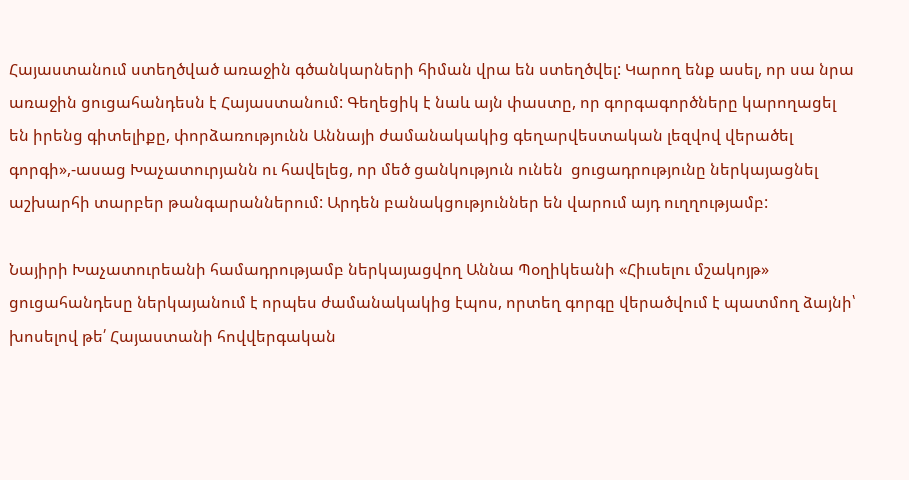Հայաստանում ստեղծված առաջին գծանկարների հիման վրա են ստեղծվել: Կարող ենք ասել, որ սա նրա առաջին ցուցահանդեսն է Հայաստանում: Գեղեցիկ է նաև այն փաստը, որ գորգագործները կարողացել են իրենց գիտելիքը, փորձառությունն Աննայի ժամանակակից գեղարվեստական լեզվով վերածել գորգի»,-ասաց Խաչատուրյանն ու հավելեց, որ մեծ ցանկություն ունեն  ցուցադրությունը ներկայացնել աշխարհի տարբեր թանգարաններում: Արդեն բանակցություններ են վարում այդ ուղղությամբ:

Նայիրի Խաչատուրեանի համադրությամբ ներկայացվող Աննա Պօղիկեանի «Հիւսելու մշակոյթ» ցուցահանդեսը ներկայանում է որպես ժամանակակից էպոս, որտեղ գորգը վերածվում է պատմող ձայնի՝ խոսելով թե՛ Հայաստանի հովվերգական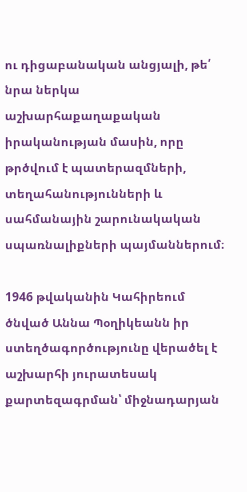ու դիցաբանական անցյալի, թե՛ նրա ներկա աշխարհաքաղաքական իրականության մասին, որը թրծվում է պատերազմների, տեղահանությունների և սահմանային շարունակական սպառնալիքների պայմաններում։

1946 թվականին Կահիրեում ծնված Աննա Պօղիկեանն իր ստեղծագործությունը վերածել է աշխարհի յուրատեսակ քարտեզագրման՝ միջնադարյան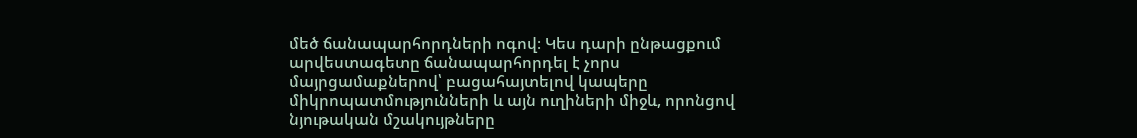մեծ ճանապարհորդների ոգով։ Կես դարի ընթացքում արվեստագետը ճանապարհորդել է չորս մայրցամաքներով՝ բացահայտելով կապերը միկրոպատմությունների և այն ուղիների միջև, որոնցով նյութական մշակույթները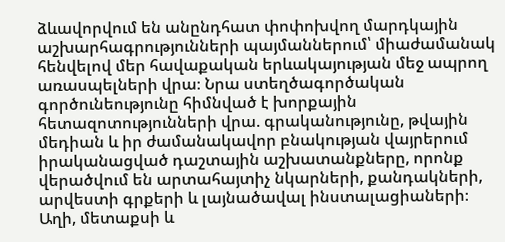ձևավորվում են անընդհատ փոփոխվող մարդկային աշխարհագրությունների պայմաններում՝ միաժամանակ հենվելով մեր հավաքական երևակայության մեջ ապրող առասպելների վրա։ Նրա ստեղծագործական գործունեությունը հիմնված է խորքային հետազոտությունների վրա. գրականությունը, թվային մեդիան և իր ժամանակավոր բնակության վայրերում իրականացված դաշտային աշխատանքները, որոնք վերածվում են արտահայտիչ նկարների, քանդակների, արվեստի գրքերի և լայնածավալ ինստալացիաների։ Աղի, մետաքսի և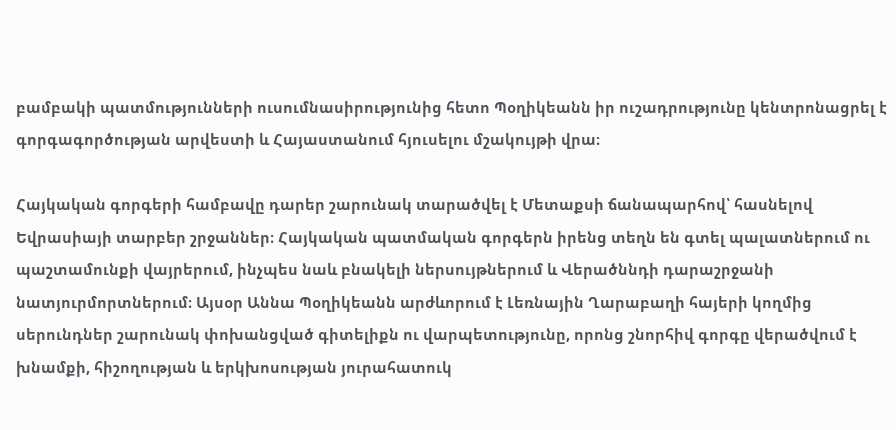բամբակի պատմությունների ուսումնասիրությունից հետո Պօղիկեանն իր ուշադրությունը կենտրոնացրել է գորգագործության արվեստի և Հայաստանում հյուսելու մշակույթի վրա։

Հայկական գորգերի համբավը դարեր շարունակ տարածվել է Մետաքսի ճանապարհով՝ հասնելով Եվրասիայի տարբեր շրջաններ։ Հայկական պատմական գորգերն իրենց տեղն են գտել պալատներում ու պաշտամունքի վայրերում, ինչպես նաև բնակելի ներսույթներում և Վերածննդի դարաշրջանի նատյուրմորտներում։ Այսօր Աննա Պօղիկեանն արժևորում է Լեռնային Ղարաբաղի հայերի կողմից սերունդներ շարունակ փոխանցված գիտելիքն ու վարպետությունը, որոնց շնորհիվ գորգը վերածվում է խնամքի, հիշողության և երկխոսության յուրահատուկ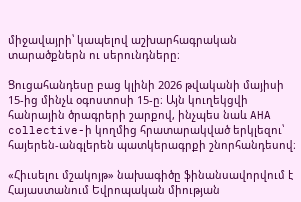միջավայրի՝ կապելով աշխարհագրական տարածքներն ու սերունդները։

Ցուցահանդեսը բաց կլինի 2026 թվականի մայիսի 15-ից մինչև օգոստոսի 15-ը։ Այն կուղեկցվի հանրային ծրագրերի շարքով, ինչպես նաև AHA collective-ի կողմից հրատարակված երկլեզու՝ հայերեն-անգլերեն պատկերագրքի շնորհանդեսով։

«Հիւսելու մշակոյթ» նախագիծը ֆինանսավորվում է Հայաստանում Եվրոպական միության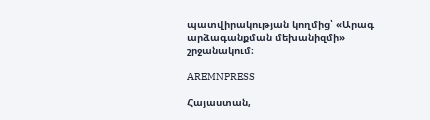պատվիրակության կողմից՝ «Արագ արձագանքման մեխանիզմի» շրջանակում։

AREMNPRESS

Հայաստան,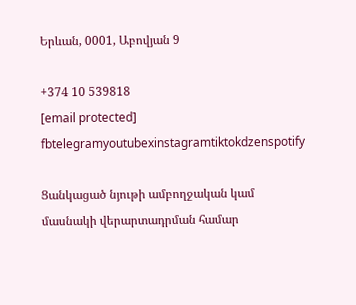Երևան, 0001, Աբովյան 9

+374 10 539818
[email protected]
fbtelegramyoutubexinstagramtiktokdzenspotify

Ցանկացած նյութի ամբողջական կամ մասնակի վերարտադրման համար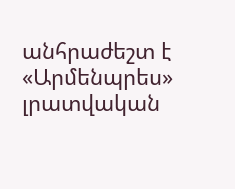անհրաժեշտ է «Արմենպրես» լրատվական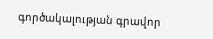գործակալության գրավոր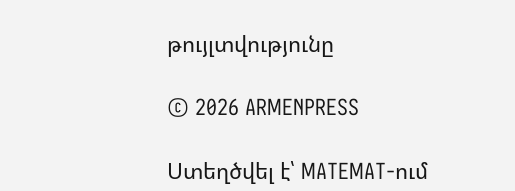թույլտվությունը

© 2026 ARMENPRESS

Ստեղծվել է՝ MATEMAT-ում